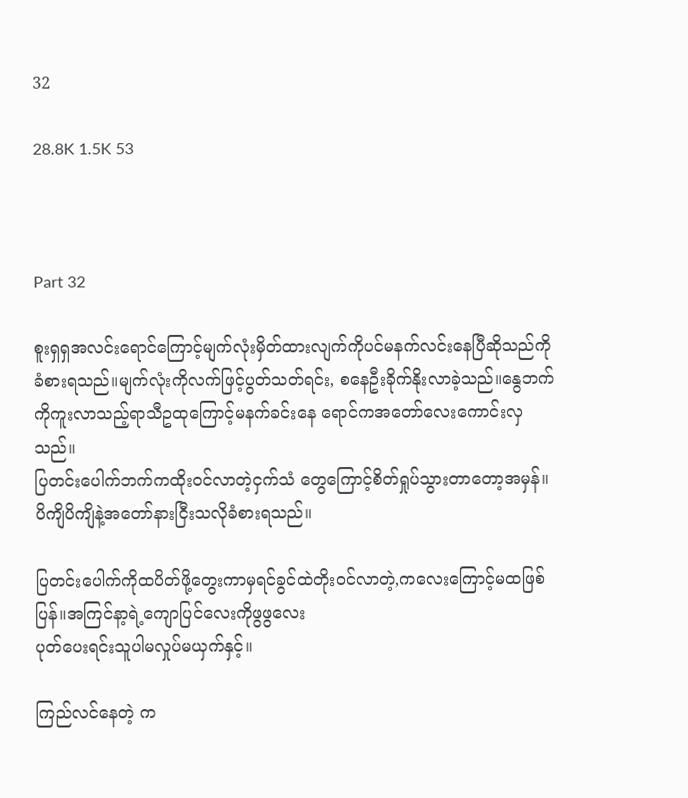32

28.8K 1.5K 53



Part 32

စူးရှရှအလင်းရောင်ကြောင့်မျက်လုံးမှိတ်ထားလျက်ကိုပင်မနက်လင်းနေပြီဆိုသည်ကိုခံစားရသည်။မျက်လုံးကိုလက်ဖြင့်ပွတ်သတ်ရင်း, စနေဦးခိုက်နိုးလာခဲ့သည်။နွေဘက်ကိုကူးလာသည့်ရာသီဥထုကြောင့်မနက်ခင်း‌နေ ရောင်ကအတော်လေးကောင်းလှသည်။
ပြတင်းပေါက်ဘက်ကထိုးဝင်လာတဲ့ငှက်သံ တွေကြောင့်စိတ်ရှုပ်သွားတာတော့အမှန်။ပိကျိပိကျိနဲ့အတော်နားငြီးသလိုခံစားရသည်။

ပြတင်း‌ပေါက်ကိုထပိတ်ဖို့တွေးကာမှရင်ခွင်ထဲတိုးဝင်လာတဲ့,ကလေးကြောင့်မထဖြစ်ပြန်။အကြင်နာ့ရဲ့ကျောပြင်လေးကိုဖွဖွလေး
ပုတ်ပေးရင်းသူပါမလှုပ်မယှက်နှင့်။

ကြည်လင်နေတဲ့ က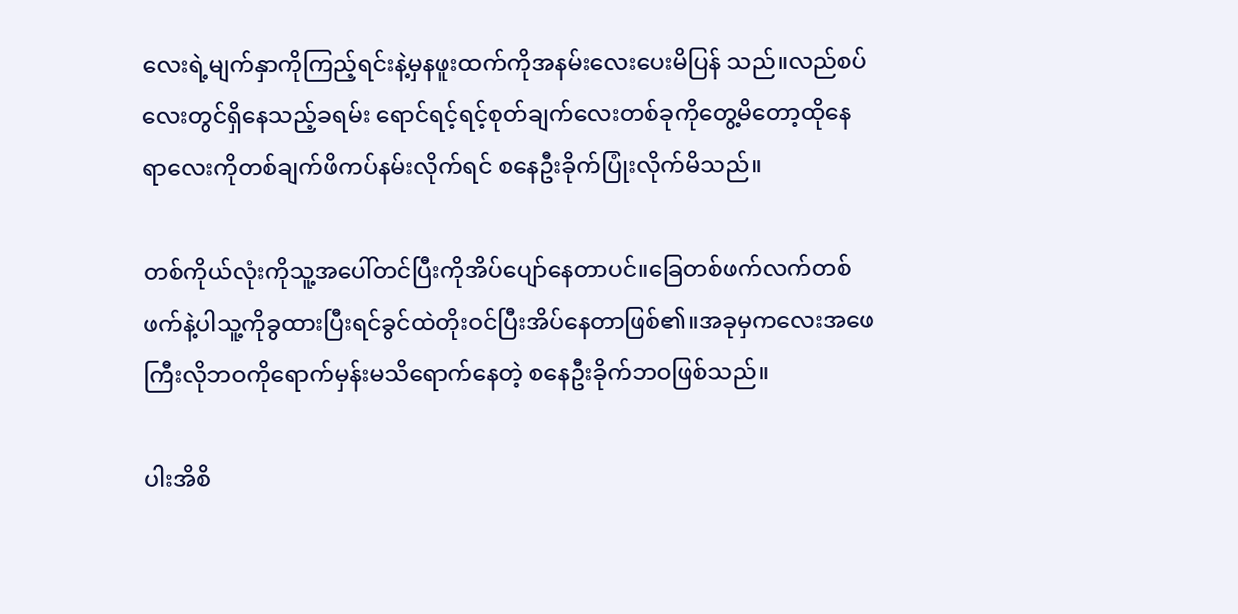လေးရဲ့မျက်နှာကိုကြည့်ရင်းနဲ့မှနဖူးထက်ကိုအနမ်းလေးပေးမိပြန် သည်။လည်စပ်လေးတွင်ရှိနေသည့်ခရမ်း ရောင်ရင့်ရင့်စုတ်ချက်လေးတစ်ခုကိုတွေ့မိတော့ထိုနေရာလေးကိုတစ်ချက်ဖိကပ်နမ်းလိုက်ရင် စနေဦးခိုက်ပြုံးလိုက်မိသည်။

တစ်ကိုယ်လုံးကိုသူ့အပေါ်တင်ပြီးကိုအိပ်ပျော်နေတာပင်။ခြေတစ်ဖက်လက်တစ်ဖက်နဲ့ပါသူ့ကိုခွထားပြီးရင်ခွင်ထဲတိုးဝင်ပြီးအိပ်နေတာဖြစ်၏။အခုမှကလေးအဖေကြီးလိုဘဝကိုရောက်မှန်းမသိရောက်နေတဲ့ စနေဦးခိုက်ဘဝဖြစ်သည်။

ပါးအိစိ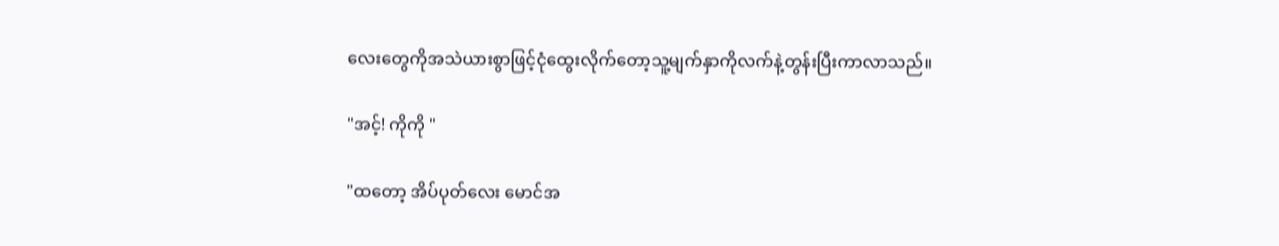လေးတွေကိုအသဲယားစွာဖြင့်ငုံထွေးလိုက်တော့သူ့မျက်နှာကိုလက်နဲ့တွန်းပြီးကာလာသည်။

"အင့်! ကိုကို "

"ထတော့ အိပ်ပုတ်လေး မောင်အ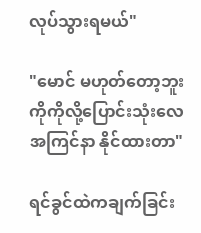လုပ်သွားရမယ်"

"မောင် မဟုတ်တော့ဘူး ကိုကိုလို့ပြောင်းသုံးလေ အကြင်နာ နိုင်ထားတာ"

ရင်ခွင်ထဲကချက်ခြင်း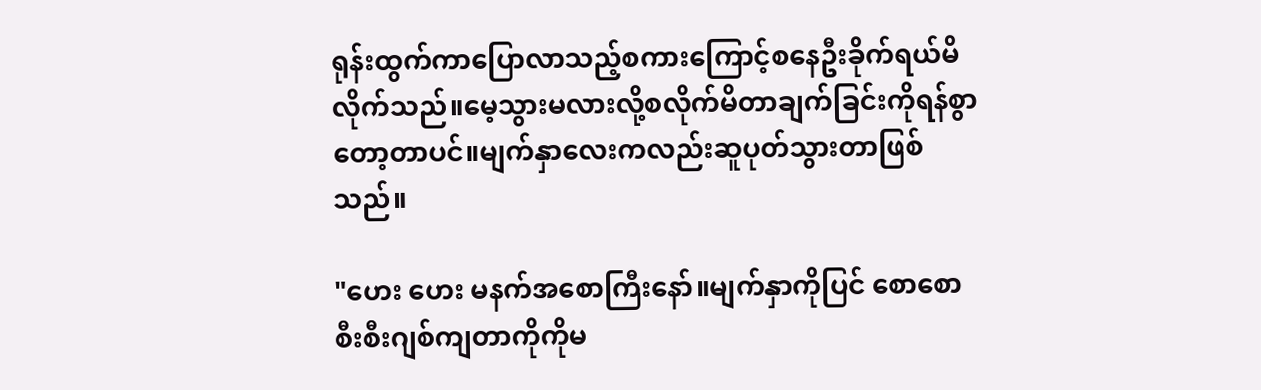ရုန်းထွက်ကာပြောလာသည့်စကားကြောင့်စနေဦးခိုက်ရယ်မိလိုက်သည်။မေ့သွားမလားလို့စလိုက်မိတာချက်ခြင်းကိုရန်စွာတော့တာပင်။မျက်နှာလေးကလည်းဆူပုတ်သွားတာဖြစ်သည်။

"ဟေး ဟေး မနက်အစောကြီးနော်။မျက်နှာကိုပြင် စောစောစီးစီးဂျစ်ကျတာကိုကိုမ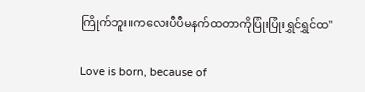ကြိုက်ဘူး။ကလေးပီပီမနက်ထတာကိုပြုံးပြုံးရွှင်ရွှင်ထ"

Love is born, because of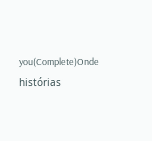you(Complete)Onde histórias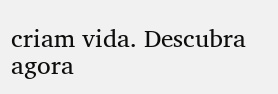criam vida. Descubra agora